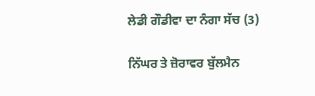ਲੇਡੀ ਗੌਡੀਵਾ ਦਾ ਨੰਗਾ ਸੱਚ (3)

ਨਿੱਘਰ ਤੇ ਜ਼ੋਰਾਵਰ ਬੁੱਲਮੈਨ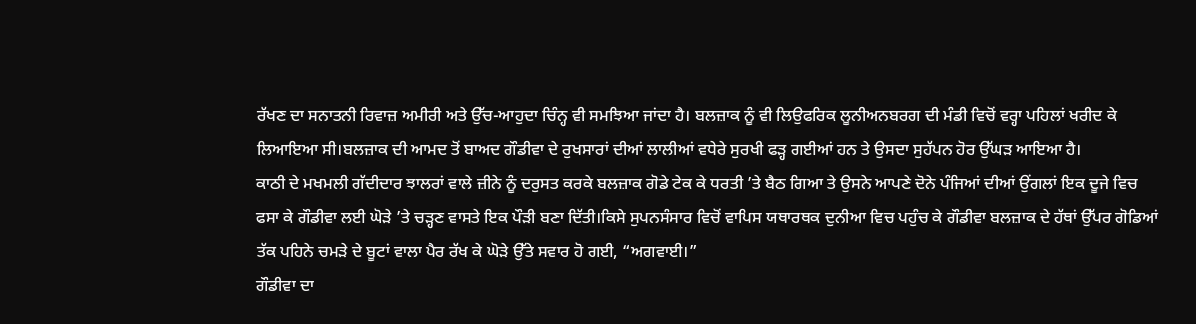ਰੱਖਣ ਦਾ ਸਨਾਤਨੀ ਰਿਵਾਜ਼ ਅਮੀਰੀ ਅਤੇ ਉੱਚ-ਆਹੁਦਾ ਚਿੰਨ੍ਹ ਵੀ ਸਮਝਿਆ ਜਾਂਦਾ ਹੈ। ਬਲਜ਼ਾਕ ਨੂੰ ਵੀ ਲਿਉਫਰਿਕ ਲੂਨੀਅਨਬਰਗ ਦੀ ਮੰਡੀ ਵਿਚੋਂ ਵਰ੍ਹਾ ਪਹਿਲਾਂ ਖਰੀਦ ਕੇ ਲਿਆਇਆ ਸੀ।ਬਲਜ਼ਾਕ ਦੀ ਆਮਦ ਤੋਂ ਬਾਅਦ ਗੌਡੀਵਾ ਦੇ ਰੁਖਸਾਰਾਂ ਦੀਆਂ ਲਾਲੀਆਂ ਵਧੇਰੇ ਸੁਰਖੀ ਫੜ੍ਹ ਗਈਆਂ ਹਨ ਤੇ ਉਸਦਾ ਸੁਹੱਪਨ ਹੋਰ ਉੱਘੜ ਆਇਆ ਹੈ।
ਕਾਠੀ ਦੇ ਮਖਮਲੀ ਗੱਦੀਦਾਰ ਝਾਲਰਾਂ ਵਾਲੇ ਜ਼ੀਨੇ ਨੂੰ ਦਰੁਸਤ ਕਰਕੇ ਬਲਜ਼ਾਕ ਗੋਡੇ ਟੇਕ ਕੇ ਧਰਤੀ ’ਤੇ ਬੈਠ ਗਿਆ ਤੇ ਉਸਨੇ ਆਪਣੇ ਦੋਨੇ ਪੰਜਿਆਂ ਦੀਆਂ ਉਂਗਲਾਂ ਇਕ ਦੂਜੇ ਵਿਚ ਫਸਾ ਕੇ ਗੌਡੀਵਾ ਲਈ ਘੋੜੇ ’ਤੇ ਚੜ੍ਹਣ ਵਾਸਤੇ ਇਕ ਪੌੜੀ ਬਣਾ ਦਿੱਤੀ।ਕਿਸੇ ਸੁਪਨਸੰਸਾਰ ਵਿਚੋਂ ਵਾਪਿਸ ਯਥਾਰਥਕ ਦੁਨੀਆ ਵਿਚ ਪਹੁੰਚ ਕੇ ਗੌਡੀਵਾ ਬਲਜ਼ਾਕ ਦੇ ਹੱਥਾਂ ਉੱਪਰ ਗੋਡਿਆਂ ਤੱਕ ਪਹਿਨੇ ਚਮੜੇ ਦੇ ਬੂਟਾਂ ਵਾਲਾ ਪੈਰ ਰੱਖ ਕੇ ਘੋੜੇ ਉੱਤੇ ਸਵਾਰ ਹੋ ਗਈ, “ਅਗਵਾਈ।”
ਗੌਡੀਵਾ ਦਾ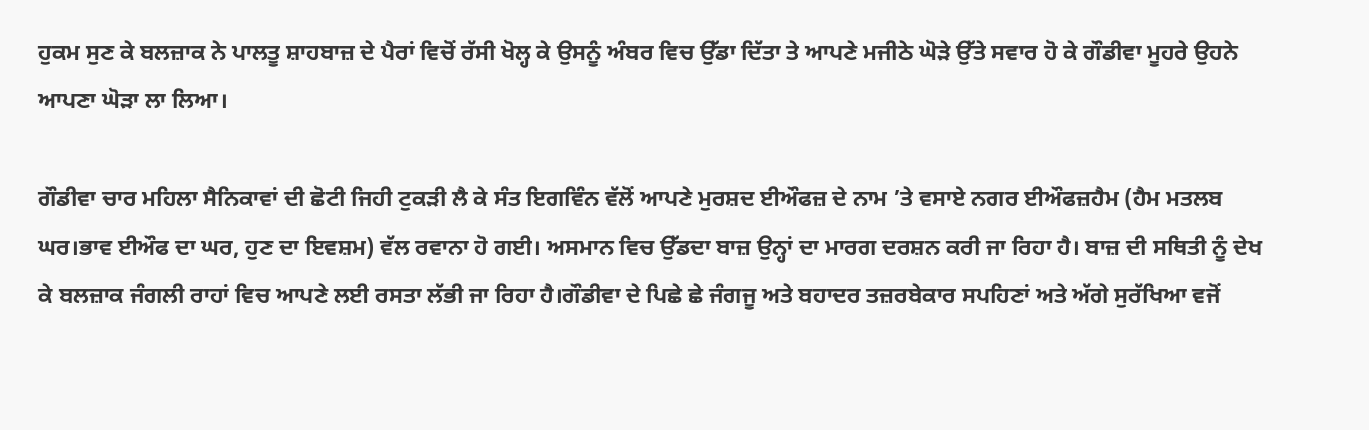ਹੁਕਮ ਸੁਣ ਕੇ ਬਲਜ਼ਾਕ ਨੇ ਪਾਲਤੂ ਸ਼ਾਹਬਾਜ਼ ਦੇ ਪੈਰਾਂ ਵਿਚੋਂ ਰੱਸੀ ਖੋਲ੍ਹ ਕੇ ਉਸਨੂੰ ਅੰਬਰ ਵਿਚ ਉੱਡਾ ਦਿੱਤਾ ਤੇ ਆਪਣੇ ਮਜੀਠੇ ਘੋੜੇ ਉੱਤੇ ਸਵਾਰ ਹੋ ਕੇ ਗੌਡੀਵਾ ਮੂਹਰੇ ਉਹਨੇ ਆਪਣਾ ਘੋੜਾ ਲਾ ਲਿਆ।

ਗੌਡੀਵਾ ਚਾਰ ਮਹਿਲਾ ਸੈਨਿਕਾਵਾਂ ਦੀ ਛੋਟੀ ਜਿਹੀ ਟੁਕੜੀ ਲੈ ਕੇ ਸੰਤ ਇਗਵਿੰਨ ਵੱਲੋਂ ਆਪਣੇ ਮੁਰਸ਼ਦ ਈਔਫਜ਼ ਦੇ ਨਾਮ ’ਤੇ ਵਸਾਏ ਨਗਰ ਈਔਫਜ਼ਹੈਮ (ਹੈਮ ਮਤਲਬ ਘਰ।ਭਾਵ ਈਔਫ ਦਾ ਘਰ, ਹੁਣ ਦਾ ਇਵਸ਼ਮ) ਵੱਲ ਰਵਾਨਾ ਹੋ ਗਈ। ਅਸਮਾਨ ਵਿਚ ਉੱਡਦਾ ਬਾਜ਼ ਉਨ੍ਹਾਂ ਦਾ ਮਾਰਗ ਦਰਸ਼ਨ ਕਰੀ ਜਾ ਰਿਹਾ ਹੈ। ਬਾਜ਼ ਦੀ ਸਥਿਤੀ ਨੂੰ ਦੇਖ ਕੇ ਬਲਜ਼ਾਕ ਜੰਗਲੀ ਰਾਹਾਂ ਵਿਚ ਆਪਣੇ ਲਈ ਰਸਤਾ ਲੱਭੀ ਜਾ ਰਿਹਾ ਹੈ।ਗੌਡੀਵਾ ਦੇ ਪਿਛੇ ਛੇ ਜੰਗਜੂ ਅਤੇ ਬਹਾਦਰ ਤਜ਼ਰਬੇਕਾਰ ਸਪਹਿਣਾਂ ਅਤੇ ਅੱਗੇ ਸੁਰੱਖਿਆ ਵਜੋਂ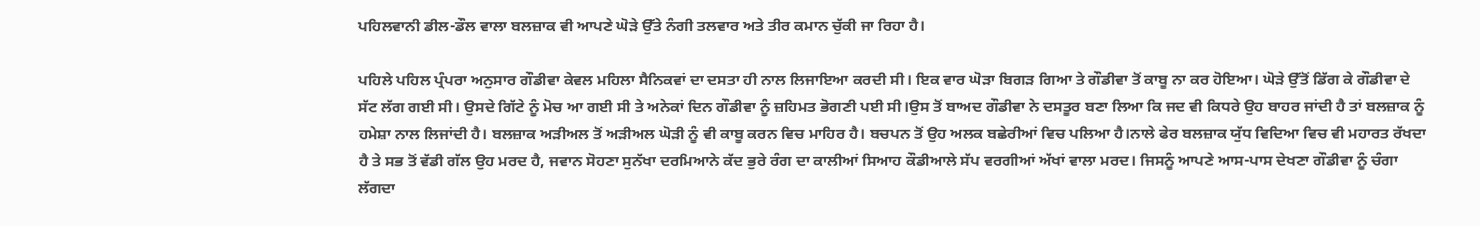ਪਹਿਲਵਾਨੀ ਡੀਲ-ਡੌਲ ਵਾਲਾ ਬਲਜ਼ਾਕ ਵੀ ਆਪਣੇ ਘੋੜੇ ਉੱਤੇ ਨੰਗੀ ਤਲਵਾਰ ਅਤੇ ਤੀਰ ਕਮਾਨ ਚੁੱਕੀ ਜਾ ਰਿਹਾ ਹੈ।

ਪਹਿਲੇ ਪਹਿਲ ਪ੍ਰੰਪਰਾ ਅਨੁਸਾਰ ਗੌਡੀਵਾ ਕੇਵਲ ਮਹਿਲਾ ਸੈਨਿਕਵਾਂ ਦਾ ਦਸਤਾ ਹੀ ਨਾਲ ਲਿਜਾਇਆ ਕਰਦੀ ਸੀ। ਇਕ ਵਾਰ ਘੋੜਾ ਬਿਗੜ ਗਿਆ ਤੇ ਗੌਡੀਵਾ ਤੋਂ ਕਾਬੂ ਨਾ ਕਰ ਹੋਇਆ। ਘੋੜੇ ਉੱਤੋਂ ਡਿੱਗ ਕੇ ਗੌਡੀਵਾ ਦੇ ਸੱਟ ਲੱਗ ਗਈ ਸੀ। ਉਸਦੇ ਗਿੱਟੇ ਨੂੰ ਮੋਚ ਆ ਗਈ ਸੀ ਤੇ ਅਨੇਕਾਂ ਦਿਨ ਗੌਡੀਵਾ ਨੂੰ ਜ਼ਹਿਮਤ ਭੋਗਣੀ ਪਈ ਸੀ।ਉਸ ਤੋਂ ਬਾਅਦ ਗੌਡੀਵਾ ਨੇ ਦਸਤੂਰ ਬਣਾ ਲਿਆ ਕਿ ਜਦ ਵੀ ਕਿਧਰੇ ਉਹ ਬਾਹਰ ਜਾਂਦੀ ਹੈ ਤਾਂ ਬਲਜ਼ਾਕ ਨੂੰ ਹਮੇਸ਼ਾ ਨਾਲ ਲਿਜਾਂਦੀ ਹੈ। ਬਲਜ਼ਾਕ ਅੜੀਅਲ ਤੋਂ ਅੜੀਅਲ ਘੋੜੀ ਨੂੰ ਵੀ ਕਾਬੂ ਕਰਨ ਵਿਚ ਮਾਹਿਰ ਹੈ। ਬਚਪਨ ਤੋਂ ਉਹ ਅਲਕ ਬਛੇਰੀਆਂ ਵਿਚ ਪਲਿਆ ਹੈ।ਨਾਲੇ ਫੇਰ ਬਲਜ਼ਾਕ ਯੁੱਧ ਵਿਦਿਆ ਵਿਚ ਵੀ ਮਹਾਰਤ ਰੱਖਦਾ ਹੈ ਤੇ ਸਭ ਤੋਂ ਵੱਡੀ ਗੱਲ ਉਹ ਮਰਦ ਹੈ, ਜਵਾਨ ਸੋਹਣਾ ਸੁਨੱਖਾ ਦਰਮਿਆਨੇ ਕੱਦ ਭੁਰੇ ਰੰਗ ਦਾ ਕਾਲੀਆਂ ਸਿਆਹ ਕੌਡੀਆਲੇ ਸੱਪ ਵਰਗੀਆਂ ਅੱਖਾਂ ਵਾਲਾ ਮਰਦ। ਜਿਸਨੂੰ ਆਪਣੇ ਆਸ-ਪਾਸ ਦੇਖਣਾ ਗੌਡੀਵਾ ਨੂੰ ਚੰਗਾ ਲੱਗਦਾ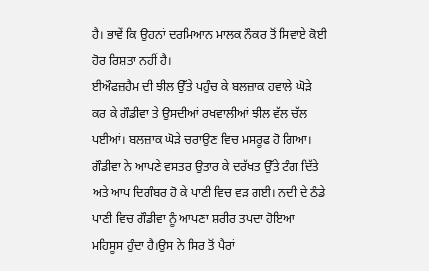ਹੈ। ਭਾਵੇਂ ਕਿ ਉਹਨਾਂ ਦਰਮਿਆਨ ਮਾਲਕ ਨੌਕਰ ਤੋਂ ਸਿਵਾਏ ਕੋਈ ਹੋਰ ਰਿਸ਼ਤਾ ਨਹੀਂ ਹੈ।
ਈਔਫਜ਼ਹੈਮ ਦੀ ਝੀਲ ਉੱਤੇ ਪਹੁੰਚ ਕੇ ਬਲਜ਼ਾਕ ਹਵਾਲੇ ਘੋੜੇ ਕਰ ਕੇ ਗੌਡੀਵਾ ਤੇ ਉਸਦੀਆਂ ਰਖਵਾਲੀਆਂ ਝੀਲ ਵੱਲ ਚੱਲ ਪਈਆਂ। ਬਲਜ਼ਾਕ ਘੋੜੇ ਚਰਾਉਣ ਵਿਚ ਮਸਰੂਫ ਹੋ ਗਿਆ।
ਗੌਡੀਵਾ ਨੇ ਆਪਣੇ ਵਸਤਰ ਉਤਾਰ ਕੇ ਦਰੱਖਤ ਉੱਤੇ ਟੰਗ ਦਿੱਤੇ ਅਤੇ ਆਪ ਦਿਗੰਬਰ ਹੋ ਕੇ ਪਾਣੀ ਵਿਚ ਵੜ ਗਈ। ਨਦੀ ਦੇ ਠੰਡੇ ਪਾਣੀ ਵਿਚ ਗੌਡੀਵਾ ਨੂੰ ਆਪਣਾ ਸ਼ਰੀਰ ਤਪਦਾ ਹੋਇਆ ਮਹਿਸੂਸ ਹੁੰਦਾ ਹੈ।ਉਸ ਨੇ ਸਿਰ ਤੋਂ ਪੈਰਾਂ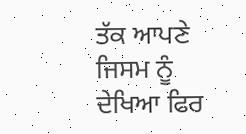ਤੱਕ ਆਪਣੇ ਜਿਸਮ ਨੂੰ ਦੇਖਿਆ ਫਿਰ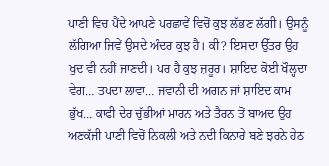ਪਾਣੀ ਵਿਚ ਪੈਂਦੇ ਆਪਣੇ ਪਰਛਾਵੇਂ ਵਿਚੋਂ ਕੁਝ ਲੱਭਣ ਲੱਗੀ। ਉਸਨੂੰ ਲੱਗਿਆ ਜਿਵੇਂ ਉਸਦੇ ਅੰਦਰ ਕੁਝ ਹੈ। ਕੀ? ਇਸਦਾ ਉੱਤਰ ਉਹ ਖੁਦ ਵੀ ਨਹੀਂ ਜਾਣਦੀ। ਪਰ ਹੈ ਕੁਝ ਜ਼ਰੂਰ। ਸ਼ਾਇਦ ਕੋਈ ਖੌਲ੍ਹਦਾ ਵੇਗ… ਤਪਦਾ ਲਾਵਾ… ਜਵਾਨੀ ਦੀ ਅਗਨ ਜਾਂ ਸ਼ਾਇਦ ਕਾਮ ਭੁੱਖ… ਕਾਫੀ ਦੇਰ ਚੁੱਭੀਆਂ ਮਾਰਨ ਅਤੇ ਤੈਰਨ ਤੋਂ ਬਾਅਦ ਉਹ ਅਣਕੱਜੀ ਪਾਣੀ ਵਿਚੋਂ ਨਿਕਲੀ ਅਤੇ ਨਦੀ ਕਿਨਾਰੇ ਬਣੇ ਝਰਨੇ ਹੇਠ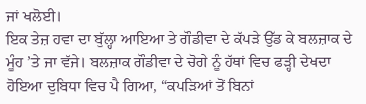ਜਾਂ ਖਲੋਈ।
ਇਕ ਤੇਜ਼ ਹਵਾ ਦਾ ਬੁੱਲ੍ਹਾ ਆਇਆ ਤੇ ਗੌਡੀਵਾ ਦੇ ਕੱਪੜੇ ਉੱਡ ਕੇ ਬਲਜ਼ਾਕ ਦੇ ਮੂੰਹ ’ਤੇ ਜਾ ਵੱਜੇ। ਬਲਜ਼ਾਕ ਗੌਡੀਵਾ ਦੇ ਚੋਗੇ ਨੂੰ ਹੱਥਾਂ ਵਿਚ ਫੜ੍ਹੀ ਦੇਖਦਾ ਹੋਇਆ ਦੁਬਿਧਾ ਵਿਚ ਪੈ ਗਿਆ, “ਕਪੜਿਆਂ ਤੋਂ ਬਿਨਾਂ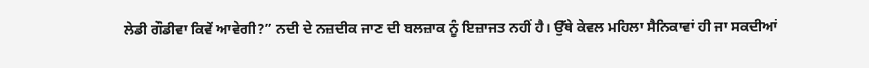ਲੇਡੀ ਗੌਡੀਵਾ ਕਿਵੇਂ ਆਵੇਗੀ?” ਨਦੀ ਦੇ ਨਜ਼ਦੀਕ ਜਾਣ ਦੀ ਬਲਜ਼ਾਕ ਨੂੰ ਇਜ਼ਾਜਤ ਨਹੀਂ ਹੈ। ਉੱਥੇ ਕੇਵਲ ਮਹਿਲਾ ਸੈਨਿਕਾਵਾਂ ਹੀ ਜਾ ਸਕਦੀਆਂ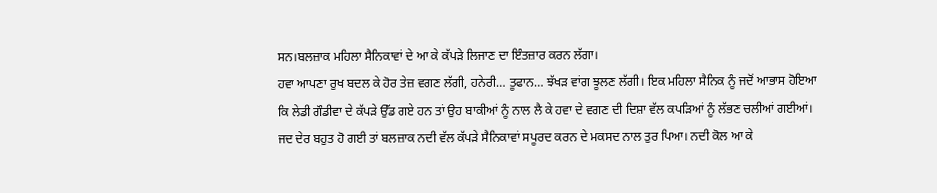ਸਨ।ਬਲਜ਼ਾਕ ਮਹਿਲਾ ਸੈਨਿਕਾਵਾਂ ਦੇ ਆ ਕੇ ਕੱਪੜੇ ਲਿਜਾਣ ਦਾ ਇੰਤਜ਼ਾਰ ਕਰਨ ਲੱਗਾ।
ਹਵਾ ਆਪਣਾ ਰੁਖ ਬਦਲ ਕੇ ਹੋਰ ਤੇਜ਼ ਵਗਣ ਲੱਗੀ, ਹਨੇਰੀ… ਤੂਫਾਨ… ਝੱਖੜ ਵਾਂਗ ਝੂਲਣ ਲੱਗੀ। ਇਕ ਮਹਿਲਾ ਸੈਨਿਕ ਨੂੰ ਜਦੋਂ ਆਭਾਸ ਹੋਇਆ ਕਿ ਲੇਡੀ ਗੌਡੀਵਾ ਦੇ ਕੱਪੜੇ ਉੱਡ ਗਏ ਹਨ ਤਾਂ ਉਹ ਬਾਕੀਆਂ ਨੂੰ ਨਾਲ ਲੈ ਕੇ ਹਵਾ ਦੇ ਵਗਣ ਦੀ ਦਿਸ਼ਾ ਵੱਲ ਕਪੜਿਆਂ ਨੂੰ ਲੱਭਣ ਚਲੀਆਂ ਗਈਆਂ।
ਜਦ ਦੇਰ ਬਹੁਤ ਹੋ ਗਈ ਤਾਂ ਬਲਜ਼ਾਕ ਨਦੀ ਵੱਲ ਕੱਪੜੇ ਸੈਨਿਕਾਵਾਂ ਸਪੂਰਦ ਕਰਨ ਦੇ ਮਕਸਦ ਨਾਲ ਤੁਰ ਪਿਆ। ਨਦੀ ਕੋਲ ਆ ਕੇ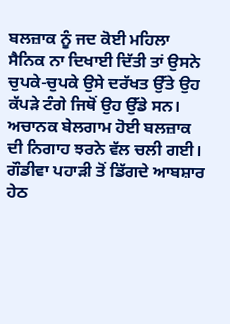ਬਲਜ਼ਾਕ ਨੂੰ ਜਦ ਕੋਈ ਮਹਿਲਾ ਸੈਨਿਕ ਨਾ ਦਿਖਾਈ ਦਿੱਤੀ ਤਾਂ ਉਸਨੇ ਚੁਪਕੇ-ਚੁਪਕੇ ਉਸੇ ਦਰੱਖਤ ਉੱਤੇ ਉਹ ਕੱਪੜੇ ਟੰਗੇ ਜਿਥੋਂ ਉਹ ਉੱਡੇ ਸਨ। ਅਚਾਨਕ ਬੇਲਗਾਮ ਹੋਈ ਬਲਜ਼ਾਕ ਦੀ ਨਿਗਾਹ ਝਰਨੇ ਵੱਲ ਚਲੀ ਗਈ। ਗੌਡੀਵਾ ਪਹਾੜੀ ਤੋਂ ਡਿੱਗਦੇ ਆਬਸ਼ਾਰ ਹੇਠ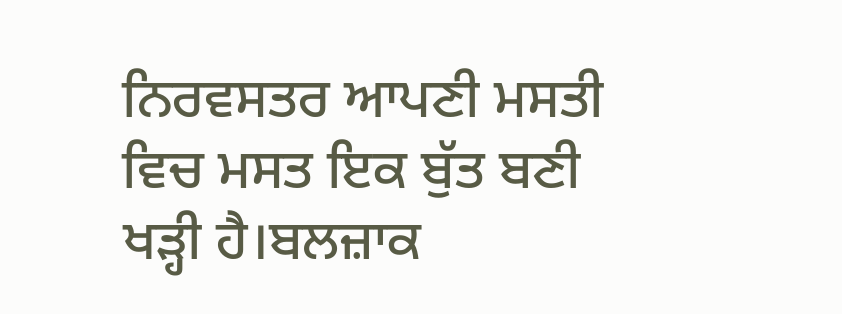ਨਿਰਵਸਤਰ ਆਪਣੀ ਮਸਤੀ ਵਿਚ ਮਸਤ ਇਕ ਬੁੱਤ ਬਣੀ ਖੜ੍ਹੀ ਹੈ।ਬਲਜ਼ਾਕ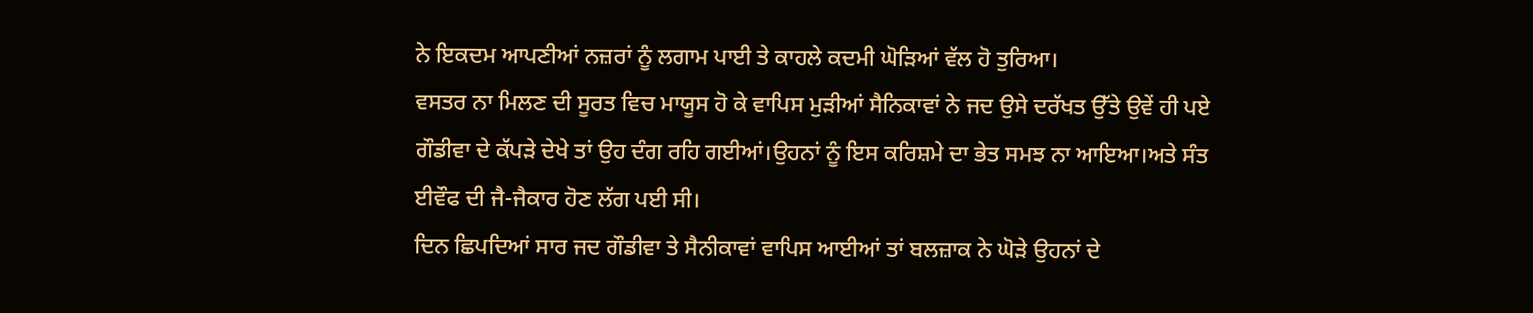ਨੇ ਇਕਦਮ ਆਪਣੀਆਂ ਨਜ਼ਰਾਂ ਨੂੰ ਲਗਾਮ ਪਾਈ ਤੇ ਕਾਹਲੇ ਕਦਮੀ ਘੋੜਿਆਂ ਵੱਲ ਹੋ ਤੁਰਿਆ।
ਵਸਤਰ ਨਾ ਮਿਲਣ ਦੀ ਸੂਰਤ ਵਿਚ ਮਾਯੂਸ ਹੋ ਕੇ ਵਾਪਿਸ ਮੁੜੀਆਂ ਸੈਨਿਕਾਵਾਂ ਨੇ ਜਦ ਉਸੇ ਦਰੱਖਤ ਉੱਤੇ ਉਵੇਂ ਹੀ ਪਏ ਗੌਡੀਵਾ ਦੇ ਕੱਪੜੇ ਦੇਖੇ ਤਾਂ ਉਹ ਦੰਗ ਰਹਿ ਗਈਆਂ।ਉਹਨਾਂ ਨੂੰ ਇਸ ਕਰਿਸ਼ਮੇ ਦਾ ਭੇਤ ਸਮਝ ਨਾ ਆਇਆ।ਅਤੇ ਸੰਤ ਈਵੌਫ ਦੀ ਜੈ-ਜੈਕਾਰ ਹੋਣ ਲੱਗ ਪਈ ਸੀ।
ਦਿਨ ਛਿਪਦਿਆਂ ਸਾਰ ਜਦ ਗੌਡੀਵਾ ਤੇ ਸੈਨੀਕਾਵਾਂ ਵਾਪਿਸ ਆਈਆਂ ਤਾਂ ਬਲਜ਼ਾਕ ਨੇ ਘੋੜੇ ਉਹਨਾਂ ਦੇ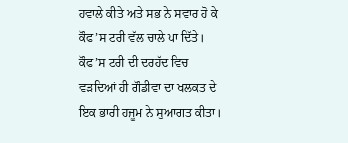ਹਵਾਲੇ ਕੀਤੇ ਅਤੇ ਸਭ ਨੇ ਸਵਾਰ ਹੋ ਕੇ ਕੌਫ’ਸ ਟਰੀ ਵੱਲ ਚਾਲੇ ਪਾ ਦਿੱਤੇ।
ਕੌਫ’ਸ ਟਰੀ ਦੀ ਦਰਹੱਦ ਵਿਚ ਵੜਦਿਆਂ ਹੀ ਗੌਡੀਵਾ ਦਾ ਖਲਕਤ ਦੇ ਇਕ ਭਾਰੀ ਹਜੂਮ ਨੇ ਸੁਆਗਤ ਕੀਤਾ।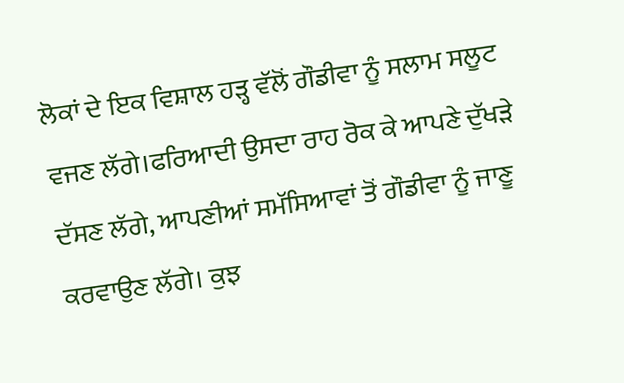ਲੋਕਾਂ ਦੇ ਇਕ ਵਿਸ਼ਾਲ ਹੜ੍ਹ ਵੱਲੋਂ ਗੌਡੀਵਾ ਨੂੰ ਸਲਾਮ ਸਲੂਟ ਵਜਣ ਲੱਗੇ।ਫਰਿਆਦੀ ਉਸਦਾ ਰਾਹ ਰੋਕ ਕੇ ਆਪਣੇ ਦੁੱਖੜੇ ਦੱਸਣ ਲੱਗੇ, ਆਪਣੀਆਂ ਸਮੱਸਿਆਵਾਂ ਤੋਂ ਗੌਡੀਵਾ ਨੂੰ ਜਾਣੂ ਕਰਵਾਉਣ ਲੱਗੇ। ਕੁਝ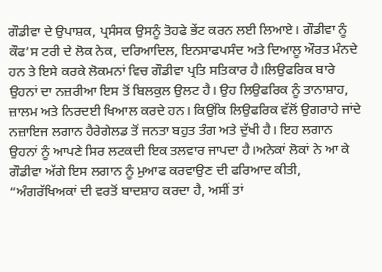ਗੌਡੀਵਾ ਦੇ ਉਪਾਸ਼ਕ, ਪ੍ਰਸੰਸਕ ਉਸਨੂੰ ਤੋਹਫੇ ਭੇਂਟ ਕਰਨ ਲਈ ਲਿਆਏ। ਗੌਡੀਵਾ ਨੂੰ ਕੌਫ’ਸ ਟਰੀ ਦੇ ਲੋਕ ਨੇਕ, ਦਰਿਆਦਿਲ, ਇਨਸਾਫਪਸੰਦ ਅਤੇ ਦਿਆਲੂ ਔਰਤ ਮੰਨਦੇ ਹਨ ਤੇ ਇਸੇ ਕਰਕੇ ਲੋਕਮਨਾਂ ਵਿਚ ਗੌਡੀਵਾ ਪ੍ਰਤਿ ਸਤਿਕਾਰ ਹੈ।ਲਿਉਫਰਿਕ ਬਾਰੇ ਉਹਨਾਂ ਦਾ ਨਜ਼ਰੀਆ ਇਸ ਤੋਂ ਬਿਲਕੁਲ ਉਲਟ ਹੈ। ਉਹ ਲਿਉਫਰਿਕ ਨੂੰ ਤਾਨਾਸ਼ਾਹ, ਜ਼ਾਲਮ ਅਤੇ ਨਿਰਦਈ ਖਿਆਲ ਕਰਦੇ ਹਨ। ਕਿਉਂਕਿ ਲਿਉਫਰਿਕ ਵੱਲੋਂ ਉਗਰਾਹੇ ਜਾਂਦੇ ਨਜ਼ਾਇਜ ਲਗਾਨ ਹੈਰੇਗੇਲਡ ਤੋਂ ਜਨਤਾ ਬਹੁਤ ਤੰਗ ਅਤੇ ਦੁੱਖੀ ਹੈ। ਇਹ ਲਗਾਨ ਉਹਨਾਂ ਨੂੰ ਆਪਣੇ ਸਿਰ ਲਟਕਦੀ ਇਕ ਤਲਵਾਰ ਜਾਪਦਾ ਹੈ।ਅਨੇਕਾਂ ਲੋਕਾਂ ਨੇ ਆ ਕੇ ਗੌਡੀਵਾ ਅੱਗੇ ਇਸ ਲਗਾਨ ਨੂੰ ਮੁਆਫ ਕਰਵਾਉਣ ਦੀ ਫਰਿਆਦ ਕੀਤੀ, “ਅੰਗਰੱਖਿਅਕਾਂ ਦੀ ਵਰਤੋਂ ਬਾਦਸ਼ਾਹ ਕਰਦਾ ਹੈ, ਅਸੀਂ ਤਾਂ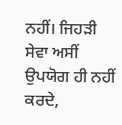ਨਹੀਂ। ਜਿਹੜੀ ਸੇਵਾ ਅਸੀਂ ਉਪਯੋਗ ਹੀ ਨਹੀਂ ਕਰਦੇ,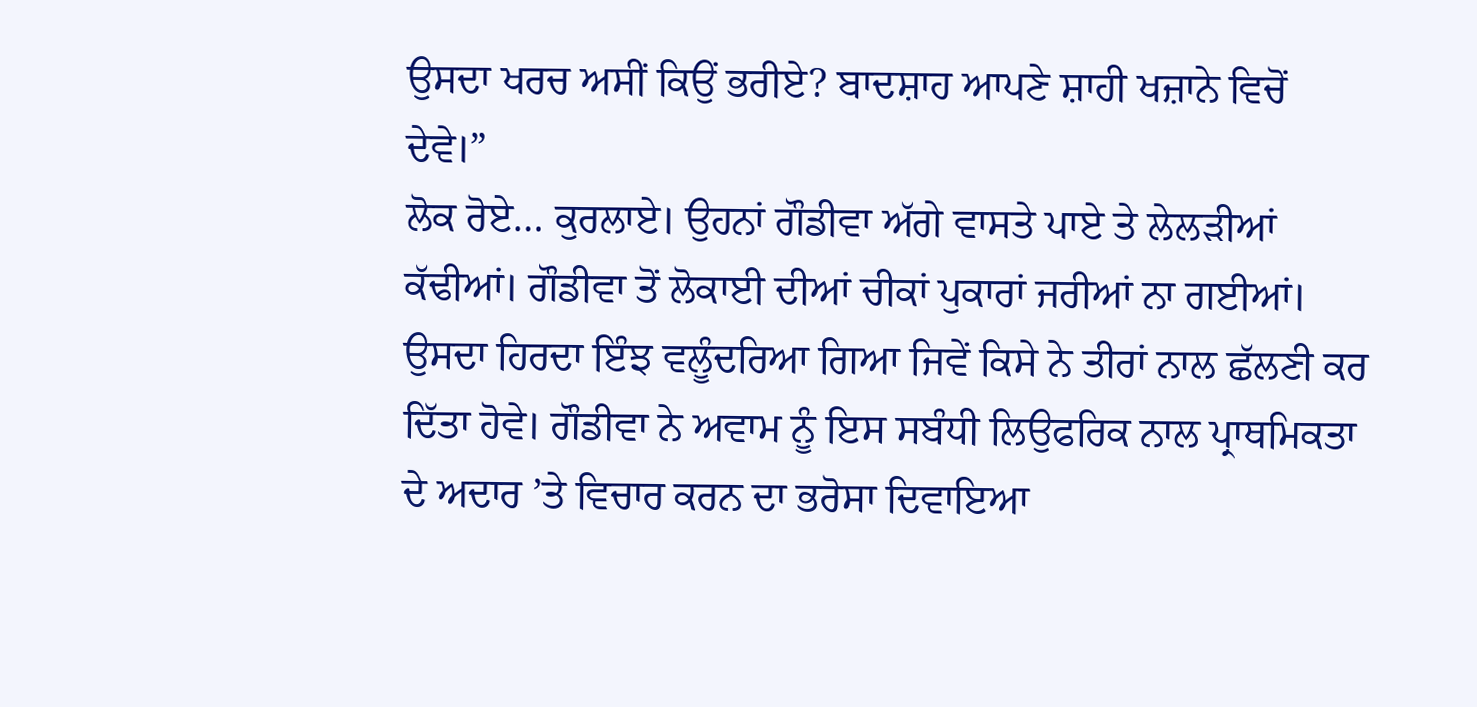ਉਸਦਾ ਖਰਚ ਅਸੀਂ ਕਿਉਂ ਭਰੀਏ? ਬਾਦਸ਼ਾਹ ਆਪਣੇ ਸ਼ਾਹੀ ਖਜ਼ਾਨੇ ਵਿਚੋਂ ਦੇਵੇ।”
ਲੋਕ ਰੋਏ… ਕੁਰਲਾਏ। ਉਹਨਾਂ ਗੌਡੀਵਾ ਅੱਗੇ ਵਾਸਤੇ ਪਾਏ ਤੇ ਲੇਲੜੀਆਂ ਕੱਢੀਆਂ। ਗੌਡੀਵਾ ਤੋਂ ਲੋਕਾਈ ਦੀਆਂ ਚੀਕਾਂ ਪੁਕਾਰਾਂ ਜਰੀਆਂ ਨਾ ਗਈਆਂ। ਉਸਦਾ ਹਿਰਦਾ ਇੰਝ ਵਲੂੰਦਰਿਆ ਗਿਆ ਜਿਵੇਂ ਕਿਸੇ ਨੇ ਤੀਰਾਂ ਨਾਲ ਛੱਲਣੀ ਕਰ ਦਿੱਤਾ ਹੋਵੇ। ਗੌਡੀਵਾ ਨੇ ਅਵਾਮ ਨੂੰ ਇਸ ਸਬੰਧੀ ਲਿਉਫਰਿਕ ਨਾਲ ਪ੍ਰਾਥਮਿਕਤਾ ਦੇ ਅਦਾਰ ’ਤੇ ਵਿਚਾਰ ਕਰਨ ਦਾ ਭਰੋਸਾ ਦਿਵਾਇਆ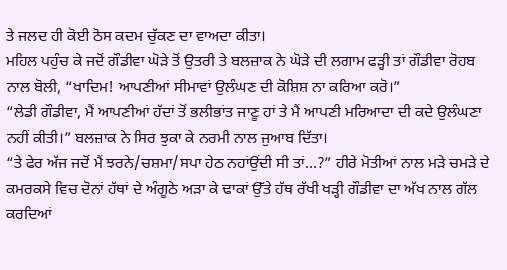ਤੇ ਜਲਦ ਹੀ ਕੋਈ ਠੋਸ ਕਦਮ ਚੁੱਕਣ ਦਾ ਵਾਅਦਾ ਕੀਤਾ।
ਮਹਿਲ ਪਹੁੰਚ ਕੇ ਜਦੋਂ ਗੌਡੀਵਾ ਘੋੜੇ ਤੋਂ ਉਤਰੀ ਤੇ ਬਲਜ਼ਾਕ ਨੇ ਘੋੜੇ ਦੀ ਲਗਾਮ ਫੜ੍ਹੀ ਤਾਂ ਗੌਡੀਵਾ ਰੋਹਬ ਨਾਲ ਬੋਲੀ, “ਖਾਦਿਮ! ਆਪਣੀਆਂ ਸੀਮਾਵਾਂ ਉਲੰਘਣ ਦੀ ਕੋਸ਼ਿਸ਼ ਨਾ ਕਰਿਆ ਕਰੋ।”
“ਲੇਡੀ ਗੌਡੀਵਾ, ਮੈਂ ਆਪਣੀਆਂ ਹੱਦਾਂ ਤੋਂ ਭਲੀਭਾਂਤ ਜਾਣੂ ਹਾਂ ਤੇ ਮੈਂ ਆਪਣੀ ਮਰਿਆਦਾ ਦੀ ਕਦੇ ਉਲੰਘਣਾ ਨਹੀਂ ਕੀਤੀ।” ਬਲਜ਼ਾਕ ਨੇ ਸਿਰ ਝੁਕਾ ਕੇ ਨਰਮੀ ਨਾਲ ਜੁਆਬ ਦਿੱਤਾ।
“ਤੇ ਫੇਰ ਅੱਜ ਜਦੋਂ ਮੈਂ ਝਰਨੇ/ਚਸ਼ਮਾ/ਸਪਾ ਹੇਠ ਨਹਾਂਉਂਦੀ ਸੀ ਤਾਂ…?” ਹੀਰੇ ਮੋਤੀਆਂ ਨਾਲ ਮੜੇ ਚਮੜੇ ਦੇ ਕਮਰਕਸੇ ਵਿਚ ਦੋਨਾਂ ਹੱਥਾਂ ਦੇ ਅੰਗੂਠੇ ਅੜਾ ਕੇ ਢਾਕਾਂ ਉੱਤੇ ਹੱਥ ਰੱਖੀ ਖੜ੍ਹੀ ਗੌਡੀਵਾ ਦਾ ਅੱਖ ਨਾਲ ਗੱਲ ਕਰਦਿਆਂ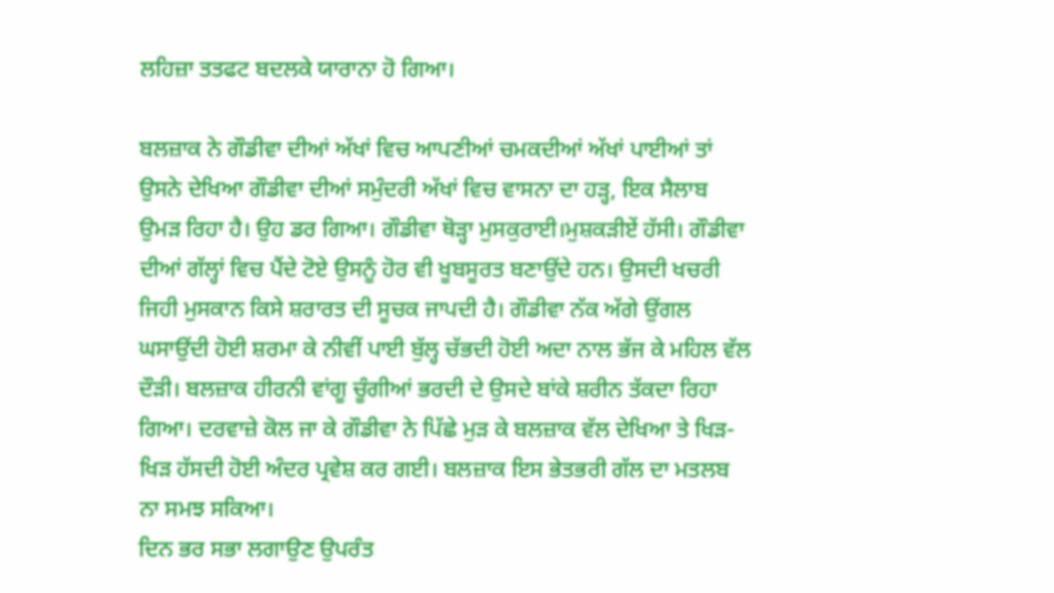ਲਹਿਜ਼ਾ ਤਤਫਟ ਬਦਲਕੇ ਯਾਰਾਨਾ ਹੋ ਗਿਆ।

ਬਲਜ਼ਾਕ ਨੇ ਗੌਡੀਵਾ ਦੀਆਂ ਅੱਖਾਂ ਵਿਚ ਆਪਣੀਆਂ ਚਮਕਦੀਆਂ ਅੱਖਾਂ ਪਾਈਆਂ ਤਾਂ ਉਸਨੇ ਦੇਖਿਆ ਗੌਡੀਵਾ ਦੀਆਂ ਸਮੁੰਦਰੀ ਅੱਖਾਂ ਵਿਚ ਵਾਸਨਾ ਦਾ ਹੜ੍ਹ, ਇਕ ਸੈਲਾਬ ਉਮੜ ਰਿਹਾ ਹੈ। ਉਹ ਡਰ ਗਿਆ। ਗੌਡੀਵਾ ਥੋੜ੍ਹਾ ਮੁਸਕੁਰਾਈ।ਮੁਸ਼ਕੜੀਏਂ ਹੱਸੀ। ਗੌਡੀਵਾ ਦੀਆਂ ਗੱਲ੍ਹਾਂ ਵਿਚ ਪੈਂਦੇ ਟੋਏ ਉਸਨੂੰ ਹੋਰ ਵੀ ਖੂਬਸੂਰਤ ਬਣਾਉਂਦੇ ਹਨ। ਉਸਦੀ ਖਚਰੀ ਜਿਹੀ ਮੁਸਕਾਨ ਕਿਸੇ ਸ਼ਰਾਰਤ ਦੀ ਸੂਚਕ ਜਾਪਦੀ ਹੈ। ਗੌਡੀਵਾ ਨੱਕ ਅੱਗੇ ਉਂਗਲ ਘਸਾਉਂਦੀ ਹੋਈ ਸ਼ਰਮਾ ਕੇ ਨੀਵੀਂ ਪਾਈ ਬੁੱਲ੍ਹ ਚੱਭਦੀ ਹੋਈ ਅਦਾ ਨਾਲ ਭੱਜ ਕੇ ਮਹਿਲ ਵੱਲ ਦੌੜੀ। ਬਲਜ਼ਾਕ ਹੀਰਨੀ ਵਾਂਗੂ ਚੂੰਗੀਆਂ ਭਰਦੀ ਦੇ ਉਸਦੇ ਬਾਂਕੇ ਸ਼ਰੀਨ ਤੱਕਦਾ ਰਿਹਾ ਗਿਆ। ਦਰਵਾਜ਼ੇ ਕੋਲ ਜਾ ਕੇ ਗੌਡੀਵਾ ਨੇ ਪਿੱਛੇ ਮੁੜ ਕੇ ਬਲਜ਼ਾਕ ਵੱਲ ਦੇਖਿਆ ਤੇ ਖਿੜ-ਖਿੜ ਹੱਸਦੀ ਹੋਈ ਅੰਦਰ ਪ੍ਰਵੇਸ਼ ਕਰ ਗਈ। ਬਲਜ਼ਾਕ ਇਸ ਭੇਤਭਰੀ ਗੱਲ ਦਾ ਮਤਲਬ ਨਾ ਸਮਝ ਸਕਿਆ।
ਦਿਨ ਭਰ ਸਭਾ ਲਗਾਉਣ ਉਪਰੰਤ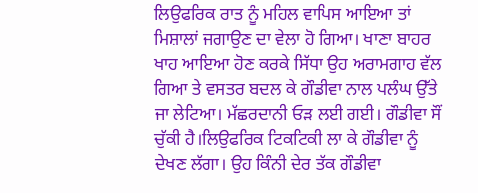ਲਿਉਫਰਿਕ ਰਾਤ ਨੂੰ ਮਹਿਲ ਵਾਪਿਸ ਆਇਆ ਤਾਂ ਮਿਸ਼ਾਲਾਂ ਜਗਾਉਣ ਦਾ ਵੇਲਾ ਹੋ ਗਿਆ। ਖਾਣਾ ਬਾਹਰ ਖਾਹ ਆਇਆ ਹੋਣ ਕਰਕੇ ਸਿੱਧਾ ਉਹ ਅਰਾਮਗਾਹ ਵੱਲ ਗਿਆ ਤੇ ਵਸਤਰ ਬਦਲ ਕੇ ਗੌਡੀਵਾ ਨਾਲ ਪਲੰਘ ਉੱਤੇ ਜਾ ਲੇਟਿਆ। ਮੱਛਰਦਾਨੀ ਓੜ ਲਈ ਗਈ। ਗੌਡੀਵਾ ਸੌਂ ਚੁੱਕੀ ਹੈ।ਲਿਉਫਰਿਕ ਟਿਕਟਿਕੀ ਲਾ ਕੇ ਗੌਡੀਵਾ ਨੂੰ ਦੇਖਣ ਲੱਗਾ। ਉਹ ਕਿੰਨੀ ਦੇਰ ਤੱਕ ਗੌਡੀਵਾ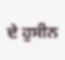ਦੇ ਹੁਸੀਨ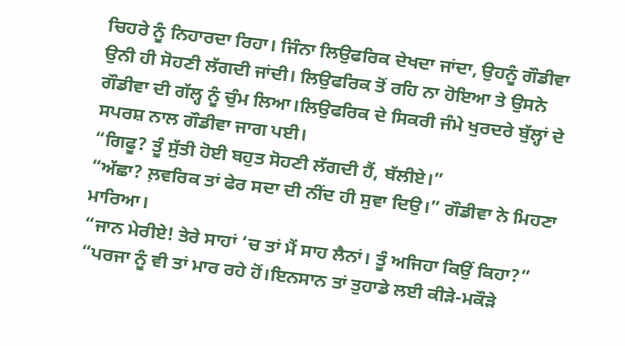ਚਿਹਰੇ ਨੂੰ ਨਿਹਾਰਦਾ ਰਿਹਾ। ਜਿੰਨਾ ਲਿਉਫਰਿਕ ਦੇਖਦਾ ਜਾਂਦਾ, ਉਹਨੂੰ ਗੌਡੀਵਾ ਉਨੀ ਹੀ ਸੋਹਣੀ ਲੱਗਦੀ ਜਾਂਦੀ। ਲਿਉਫਰਿਕ ਤੋਂ ਰਹਿ ਨਾ ਹੋਇਆ ਤੇ ਉਸਨੇ ਗੌਡੀਵਾ ਦੀ ਗੱਲ੍ਹ ਨੂੰ ਚੁੰਮ ਲਿਆ।ਲਿਉਫਰਿਕ ਦੇ ਸਿਕਰੀ ਜੰਮੇ ਖੁਰਦਰੇ ਬੁੱਲ੍ਹਾਂ ਦੇ ਸਪਰਸ਼ ਨਾਲ ਗੌਡੀਵਾ ਜਾਗ ਪਈ।
“ਗਿਫੂ? ਤੂੰ ਸੁੱਤੀ ਹੋਈ ਬਹੁਤ ਸੋਹਣੀ ਲੱਗਦੀ ਹੈਂ, ਬੱਲੀਏ।”
“ਅੱਛਾ? ਲ਼ਵਰਿਕ ਤਾਂ ਫੇਰ ਸਦਾ ਦੀ ਨੀਂਦ ਹੀ ਸੁਵਾ ਦਿਉ।” ਗੌਡੀਵਾ ਨੇ ਮਿਹਣਾ ਮਾਰਿਆ।
“ਜਾਨ ਮੇਰੀਏ! ਤੇਰੇ ਸਾਹਾਂ ’ਚ ਤਾਂ ਮੈਂ ਸਾਹ ਲੈਨਾਂ। ਤੂੰ ਅਜਿਹਾ ਕਿਉਂ ਕਿਹਾ?”
“ਪਰਜਾ ਨੂੰ ਵੀ ਤਾਂ ਮਾਰ ਰਹੇ ਹੋਂ।ਇਨਸਾਨ ਤਾਂ ਤੁਹਾਡੇ ਲਈ ਕੀੜੇ-ਮਕੌੜੇ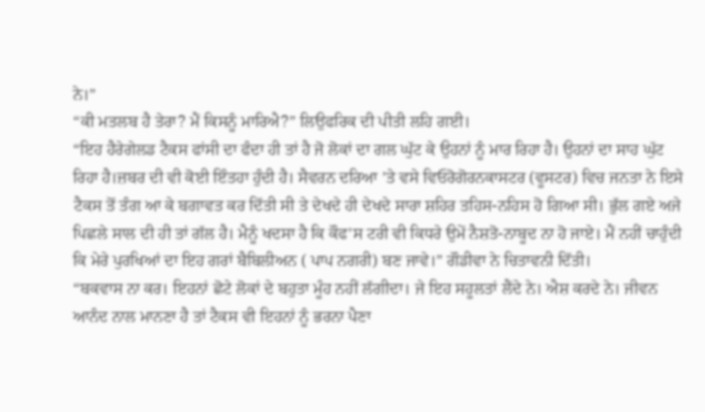ਨੇ।”
“ਕੀ ਮਤਲਬ ਹੈ ਤੇਰਾ? ਮੈਂ ਕਿਸਨੂੰ ਮਾਰਿਐ?” ਲਿਉਫਰਿਕ ਦੀ ਪੀਤੀ ਲਹਿ ਗਈ।
“ਇਹ ਹੈਰੇਗੇਲਡ ਟੈਕਸ ਫਾਂਸੀ ਦਾ ਫੰਦਾ ਹੀ ਤਾਂ ਹੈ ਜੋ ਲੋਕਾਂ ਦਾ ਗਲ ਘੁੱਟ ਕੇ ਉਹਨਾਂ ਨੂੰ ਮਾਰ ਰਿਹਾ ਹੈ। ਉਹਨਾਂ ਦਾ ਸਾਹ ਘੁੱਟ ਰਿਹਾ ਹੈ।ਜ਼ਬਰ ਦੀ ਵੀ ਕੋਈ ਇੰਤਹਾ ਹੁੰਦੀ ਹੈ। ਸੈਵਰਨ ਦਰਿਆ ’ਤੇ ਵਸੇ ਵਿਓਰੋਗੋਰਨਕਾਸਟਰ (ਵੂਸਟਰ) ਵਿਚ ਜਨਤਾ ਨੇ ਇਸੇ ਟੈਕਸ ਤੋਂ ਤੰਗ ਆ ਕੇ ਬਗਾਵਤ ਕਰ ਦਿੱਤੀ ਸੀ ਤੇ ਦੇਖਦੇ ਹੀ ਦੇਖਦੇ ਸਾਰਾ ਸ਼ਹਿਰ ਤਹਿਸ-ਨਹਿਸ ਹੋ ਗਿਆ ਸੀ। ਭੁੱਲ ਗਏ ਅਜੇ ਪਿਛਲੇ ਸਾਲ ਦੀ ਹੀ ਤਾਂ ਗੱਲ ਹੈ। ਮੈਨੂੰ ਖਦਸਾ ਹੈ ਕਿ ਕੌਫ’ਸ ਟਰੀ ਵੀ ਕਿਧਰੇ ਉਮੇਂ ਨੈਸ਼ਤੋ-ਨਾਬੂਦ ਨਾ ਹੋ ਜਾਏ। ਮੈਂ ਨਹੀਂ ਚਾਹੁੰਦੀ ਕਿ ਮੇਰੇ ਪੁਰਖਿਆਂ ਦਾ ਇਹ ਗਰਾਂ ਬੈਬਿਲੀਅਨ ( ਪਾਪ ਨਗਰੀ) ਬਣ ਜਾਵੇ।” ਗੌਡੀਵਾ ਨੇ ਚਿਤਾਵਨੀ ਦਿੱਤੀ।
“ਬਕਵਾਸ ਨਾ ਕਰ। ਇਹਨਾਂ ਛੋਟੇ ਲੋਕਾਂ ਦੇ ਬਹੁਤਾ ਮੂੰਹ ਨਹੀਂ ਲੱਗੀਦਾ। ਜੇ ਇਹ ਸਹੂਲਤਾਂ ਲੈਂਦੇ ਨੇ। ਐਸ਼ ਕਰਦੇ ਨੇ। ਜੀਵਨ ਆਨੰਦ ਨਾਲ ਮਾਨਣਾ ਹੈ ਤਾਂ ਟੈਕਸ ਵੀ ਇਹਨਾਂ ਨੂੰ ਭਰਨਾ ਪੈਣਾ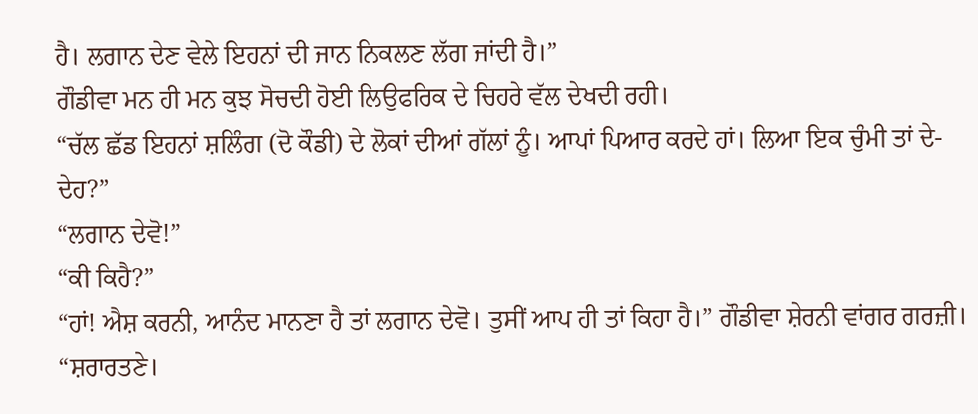ਹੈ। ਲਗਾਨ ਦੇਣ ਵੇਲੇ ਇਹਨਾਂ ਦੀ ਜਾਨ ਨਿਕਲਣ ਲੱਗ ਜਾਂਦੀ ਹੈ।”
ਗੌਡੀਵਾ ਮਨ ਹੀ ਮਨ ਕੁਝ ਸੋਚਦੀ ਹੋਈ ਲਿਉਫਰਿਕ ਦੇ ਚਿਹਰੇ ਵੱਲ ਦੇਖਦੀ ਰਹੀ।
“ਚੱਲ ਛੱਡ ਇਹਨਾਂ ਸ਼ਲਿੰਗ (ਦੋ ਕੌਡੀ) ਦੇ ਲੋਕਾਂ ਦੀਆਂ ਗੱਲਾਂ ਨੂੰ। ਆਪਾਂ ਪਿਆਰ ਕਰਦੇ ਹਾਂ। ਲਿਆ ਇਕ ਚੁੰਮੀ ਤਾਂ ਦੇ-ਦੇਹ?”
“ਲਗਾਨ ਦੇਵੋ!”
“ਕੀ ਕਿਹੈ?”
“ਹਾਂ! ਐਸ਼ ਕਰਨੀ, ਆਨੰਦ ਮਾਨਣਾ ਹੈ ਤਾਂ ਲਗਾਨ ਦੇਵੋ। ਤੁਸੀਂ ਆਪ ਹੀ ਤਾਂ ਕਿਹਾ ਹੈ।” ਗੌਡੀਵਾ ਸ਼ੇਰਨੀ ਵਾਂਗਰ ਗਰਜ਼ੀ।
“ਸ਼ਰਾਰਤਣੇ।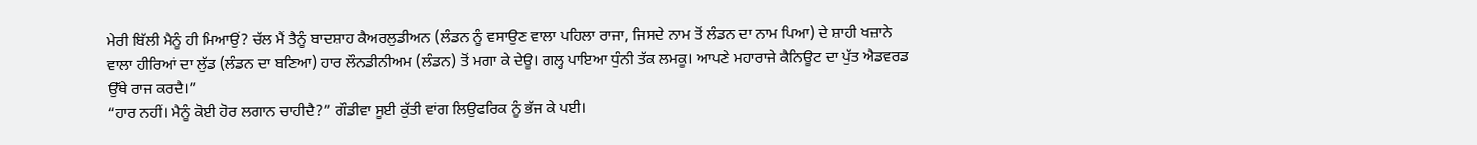ਮੇਰੀ ਬਿੱਲੀ ਮੈਨੂੰ ਹੀ ਮਿਆਉਂ? ਚੱਲ ਮੈਂ ਤੈਨੂੰ ਬਾਦਸ਼ਾਹ ਕੈਅਰਲੁਡੀਅਨ (ਲੰਡਨ ਨੂੰ ਵਸਾਉਣ ਵਾਲਾ ਪਹਿਲਾ ਰਾਜਾ, ਜਿਸਦੇ ਨਾਮ ਤੋਂ ਲੰਡਨ ਦਾ ਨਾਮ ਪਿਆ) ਦੇ ਸ਼ਾਹੀ ਖਜ਼ਾਨੇ ਵਾਲਾ ਹੀਰਿਆਂ ਦਾ ਲੁੱਡ (ਲੰਡਨ ਦਾ ਬਣਿਆ) ਹਾਰ ਲੌਨਡੀਨੀਅਮ (ਲੰਡਨ) ਤੋਂ ਮਗਾ ਕੇ ਦੇਊ। ਗਲ੍ਹ ਪਾਇਆ ਧੁੰਨੀ ਤੱਕ ਲਮਕੂ। ਆਪਣੇ ਮਹਾਰਾਜੇ ਕੈਨਿਊਟ ਦਾ ਪੁੱਤ ਐਡਵਰਡ ਉੱਥੇ ਰਾਜ ਕਰਦੈ।”
“ਹਾਰ ਨਹੀਂ। ਮੈਨੂੰ ਕੋਈ ਹੋਰ ਲਗਾਨ ਚਾਹੀਦੈ?” ਗੌਡੀਵਾ ਸੂਈ ਕੁੱਤੀ ਵਾਂਗ ਲਿਉਫਰਿਕ ਨੂੰ ਭੱਜ ਕੇ ਪਈ।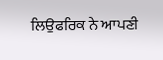ਲਿਉਫਰਿਕ ਨੇ ਆਪਣੀ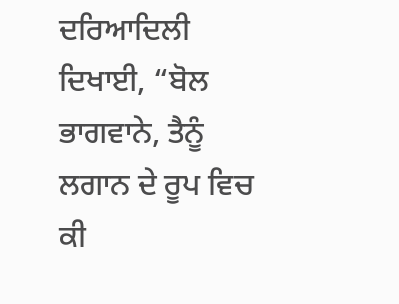ਦਰਿਆਦਿਲੀ ਦਿਖਾਈ, “ਬੋਲ ਭਾਗਵਾਨੇ, ਤੈਨੂੰ ਲਗਾਨ ਦੇ ਰੂਪ ਵਿਚ ਕੀ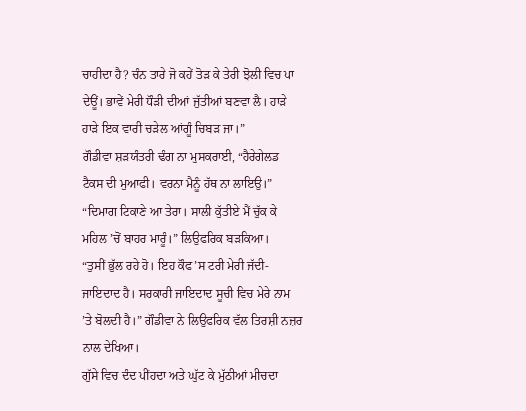ਚਾਹੀਦਾ ਹੈ? ਚੰਨ ਤਾਰੇ ਜੋ ਕਹੇਂ ਤੋੜ ਕੇ ਤੇਰੀ ਝੋਲੀ ਵਿਚ ਪਾ ਦੇਊਂ। ਭਾਵੇਂ ਮੇਰੀ ਧੌੜੀ ਦੀਆਂ ਜੁੱਤੀਆਂ ਬਣਵਾ ਲੈ। ਹਾੜੇ ਹਾੜੇ ਇਕ ਵਾਰੀ ਚੜੇਲ ਆਂਗੂੰ ਚਿਬੜ ਜਾ।”
ਗੌਡੀਵਾ ਸ਼ੜਯੰਤਰੀ ਢੰਗ ਨਾ ਮੁਸਕਰਾਈ, “ਹੈਰੇਗੇਲਡ ਟੈਕਸ ਦੀ ਮੁਆਫੀ। ਵਰਨਾ ਮੈਨੂੰ ਹੱਥ ਨਾ ਲਾਇਉ।”
“ਦਿਮਾਗ ਟਿਕਾਣੇ ਆ ਤੇਰਾ। ਸਾਲੀ ਕੁੱਤੀਏ ਮੈਂ ਚੁੱਕ ਕੇ ਮਹਿਲ ’ਚੋਂ ਬਾਹਰ ਮਾਰੂੰ।” ਲਿਉਫਰਿਕ ਬੜਕਿਆ।
“ਤੁਸੀਂ ਭੁੱਲ ਰਹੇ ਹੋ। ਇਹ ਕੌਫ’ਸ ਟਰੀ ਮੇਰੀ ਜੱਦੀ-ਜਾਇਦਾਦ ਹੈ। ਸਰਕਾਰੀ ਜਾਇਦਾਦ ਸੂਚੀ ਵਿਚ ਮੇਰੇ ਨਾਮ ’ਤੇ ਬੋਲਦੀ ਹੈ।” ਗੌਡੀਵਾ ਨੇ ਲਿਉਫਰਿਕ ਵੱਲ ਤਿਰਸ਼ੀ ਨਜ਼ਰ ਨਾਲ ਦੇਖਿਆ।
ਗੁੱਸੇ ਵਿਚ ਦੰਦ ਪੀਂਹਦਾ ਅਤੇ ਘੁੱਟ ਕੇ ਮੁੱਠੀਆਂ ਮੀਚਦਾ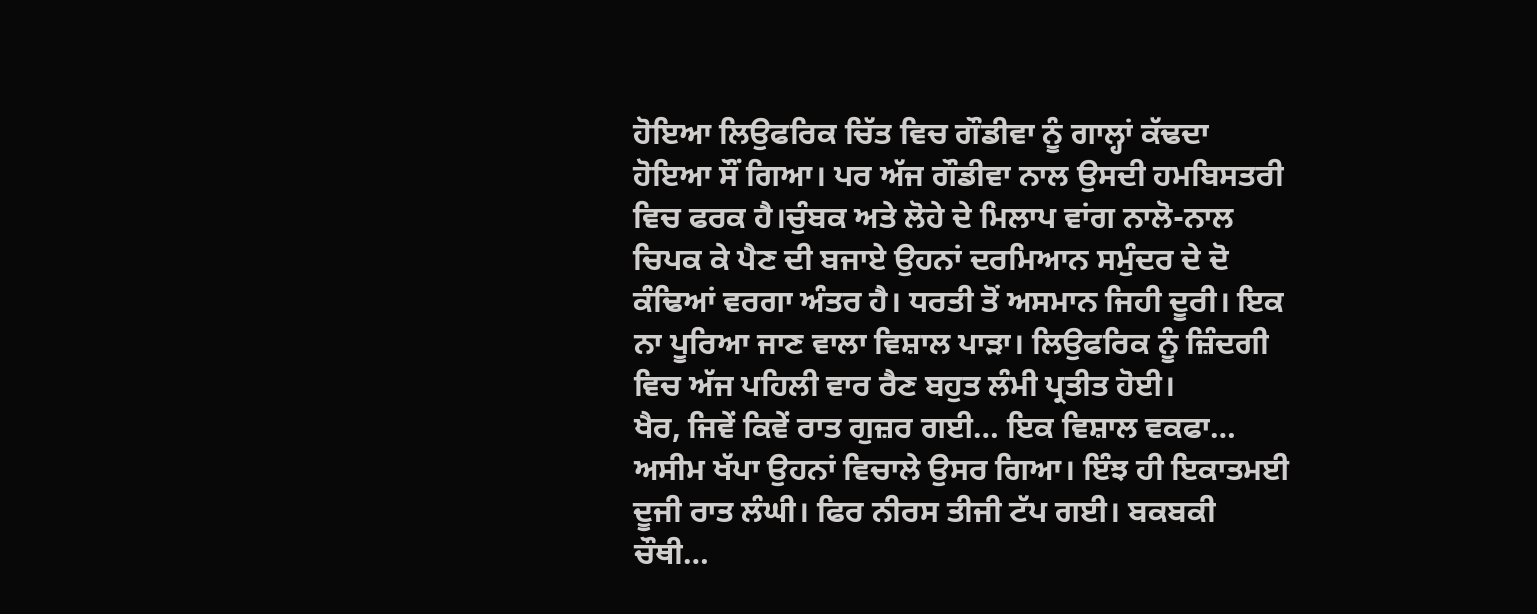ਹੋਇਆ ਲਿਉਫਰਿਕ ਚਿੱਤ ਵਿਚ ਗੌਡੀਵਾ ਨੂੰ ਗਾਲ੍ਹਾਂ ਕੱਢਦਾ ਹੋਇਆ ਸੌਂ ਗਿਆ। ਪਰ ਅੱਜ ਗੌਡੀਵਾ ਨਾਲ ਉਸਦੀ ਹਮਬਿਸਤਰੀ ਵਿਚ ਫਰਕ ਹੈ।ਚੁੰਬਕ ਅਤੇ ਲੋਹੇ ਦੇ ਮਿਲਾਪ ਵਾਂਗ ਨਾਲੋ-ਨਾਲ ਚਿਪਕ ਕੇ ਪੈਣ ਦੀ ਬਜਾਏ ਉਹਨਾਂ ਦਰਮਿਆਨ ਸਮੁੰਦਰ ਦੇ ਦੋ ਕੰਢਿਆਂ ਵਰਗਾ ਅੰਤਰ ਹੈ। ਧਰਤੀ ਤੋਂ ਅਸਮਾਨ ਜਿਹੀ ਦੂਰੀ। ਇਕ ਨਾ ਪੂਰਿਆ ਜਾਣ ਵਾਲਾ ਵਿਸ਼ਾਲ ਪਾੜਾ। ਲਿਉਫਰਿਕ ਨੂੰ ਜ਼ਿੰਦਗੀ ਵਿਚ ਅੱਜ ਪਹਿਲੀ ਵਾਰ ਰੈਣ ਬਹੁਤ ਲੰਮੀ ਪ੍ਰਤੀਤ ਹੋਈ।
ਖੈਰ, ਜਿਵੇਂ ਕਿਵੇਂ ਰਾਤ ਗੁਜ਼ਰ ਗਈ… ਇਕ ਵਿਸ਼ਾਲ ਵਕਫਾ… ਅਸੀਮ ਖੱਪਾ ਉਹਨਾਂ ਵਿਚਾਲੇ ਉਸਰ ਗਿਆ। ਇੰਝ ਹੀ ਇਕਾਤਮਈ ਦੂਜੀ ਰਾਤ ਲੰਘੀ। ਫਿਰ ਨੀਰਸ ਤੀਜੀ ਟੱਪ ਗਈ। ਬਕਬਕੀ ਚੌਥੀ…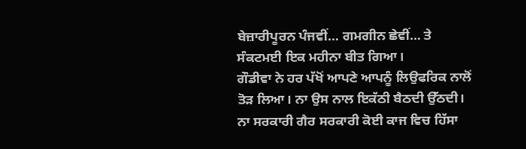ਬੇਜ਼ਾਰੀਪੂਰਨ ਪੰਜਵੀਂ… ਗਮਗੀਨ ਛੇਵੀਂ… ਤੇ ਸੰਕਟਮਈ ਇਕ ਮਹੀਨਾ ਬੀਤ ਗਿਆ।
ਗੌਡੀਵਾ ਨੇ ਹਰ ਪੱਖੋਂ ਆਪਣੇ ਆਪਨੂੰ ਲਿਉਫਰਿਕ ਨਾਲੋਂ ਤੋੜ ਲਿਆ। ਨਾ ਉਸ ਨਾਲ ਇਕੱਠੀ ਬੈਠਦੀ ਉੱਠਦੀ। ਨਾ ਸਰਕਾਰੀ ਗੈਰ ਸਰਕਾਰੀ ਕੋਈ ਕਾਜ ਵਿਚ ਹਿੱਸਾ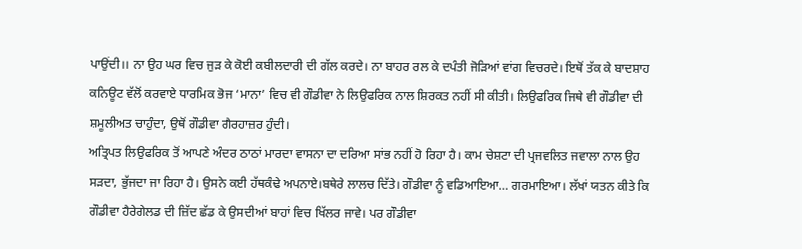ਪਾਉਂਦੀ।। ਨਾ ਉਹ ਘਰ ਵਿਚ ਜੁੜ ਕੇ ਕੋਈ ਕਬੀਲਦਾਰੀ ਦੀ ਗੱਲ ਕਰਦੇ। ਨਾ ਬਾਹਰ ਰਲ ਕੇ ਦਪੰਤੀ ਜੋੜਿਆਂ ਵਾਂਗ ਵਿਚਰਦੇ। ਇਥੋਂ ਤੱਕ ਕੇ ਬਾਦਸ਼ਾਹ ਕਨਿਊਟ ਵੱਲੋਂ ਕਰਵਾਏ ਧਾਰਮਿਕ ਭੋਜ ‘ਮਾਨਾ’ ਵਿਚ ਵੀ ਗੌਡੀਵਾ ਨੇ ਲਿਉਫਰਿਕ ਨਾਲ ਸ਼ਿਰਕਤ ਨਹੀਂ ਸੀ ਕੀਤੀ। ਲਿਉਫਰਿਕ ਜਿਥੇ ਵੀ ਗੌਡੀਵਾ ਦੀ ਸ਼ਮੂਲੀਅਤ ਚਾਹੁੰਦਾ, ਉਥੋਂ ਗੌਡੀਵਾ ਗੈਰਹਾਜ਼ਰ ਹੁੰਦੀ।
ਅਤ੍ਰਿਪਤ ਲਿਉਫਰਿਕ ਤੋਂ ਆਪਣੇ ਅੰਦਰ ਠਾਠਾਂ ਮਾਰਦਾ ਵਾਸਨਾ ਦਾ ਦਰਿਆ ਸਾਂਭ ਨਹੀਂ ਹੋ ਰਿਹਾ ਹੈ। ਕਾਮ ਚੇਸ਼ਟਾ ਦੀ ਪ੍ਰਜਵਲਿਤ ਜਵਾਲਾ ਨਾਲ ਉਹ ਸੜਦਾ, ਭੁੱਜਦਾ ਜਾ ਰਿਹਾ ਹੈ। ਉਸਨੇ ਕਈ ਹੱਥਕੰਢੇ ਅਪਨਾਏ।ਬਥੇਰੇ ਲਾਲਚ ਦਿੱਤੇ। ਗੌਡੀਵਾ ਨੂੰ ਵਡਿਆਇਆ… ਗਰਮਾਇਆ। ਲੱਖਾਂ ਯਤਨ ਕੀਤੇ ਕਿ ਗੌਡੀਵਾ ਹੈਰੇਗੇਲਡ ਦੀ ਜ਼ਿੱਦ ਛੱਡ ਕੇ ਉਸਦੀਆਂ ਬਾਹਾਂ ਵਿਚ ਖਿੱਲਰ ਜਾਵੇ। ਪਰ ਗੌਡੀਵਾ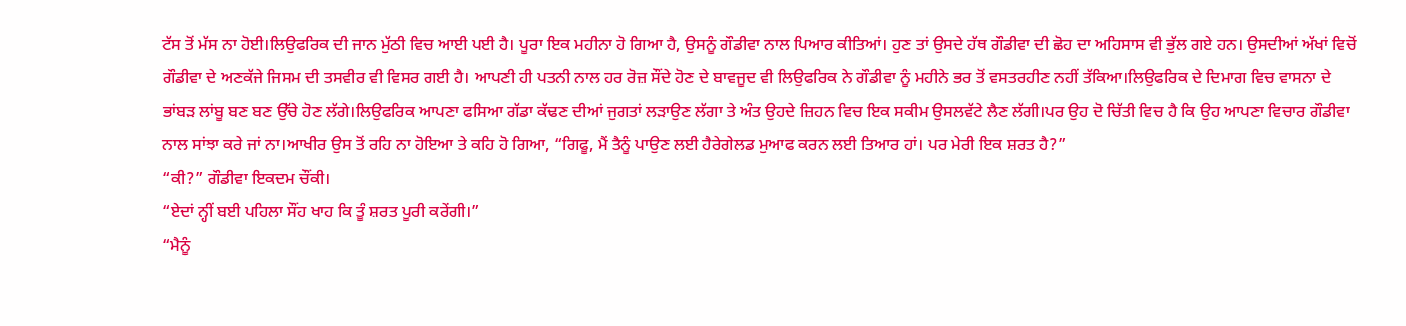ਟੱਸ ਤੋਂ ਮੱਸ ਨਾ ਹੋਈ।ਲਿਉਫਰਿਕ ਦੀ ਜਾਨ ਮੁੱਠੀ ਵਿਚ ਆਈ ਪਈ ਹੈ। ਪੂਰਾ ਇਕ ਮਹੀਨਾ ਹੋ ਗਿਆ ਹੈ, ਉਸਨੂੰ ਗੌਡੀਵਾ ਨਾਲ ਪਿਆਰ ਕੀਤਿਆਂ। ਹੁਣ ਤਾਂ ਉਸਦੇ ਹੱਥ ਗੌਡੀਵਾ ਦੀ ਛੋਹ ਦਾ ਅਹਿਸਾਸ ਵੀ ਭੁੱਲ ਗਏ ਹਨ। ਉਸਦੀਆਂ ਅੱਖਾਂ ਵਿਚੋਂ ਗੌਡੀਵਾ ਦੇ ਅਣਕੱਜੇ ਜਿਸਮ ਦੀ ਤਸਵੀਰ ਵੀ ਵਿਸਰ ਗਈ ਹੈ। ਆਪਣੀ ਹੀ ਪਤਨੀ ਨਾਲ ਹਰ ਰੋਜ਼ ਸੌਂਦੇ ਹੋਣ ਦੇ ਬਾਵਜੂਦ ਵੀ ਲਿਉਫਰਿਕ ਨੇ ਗੌਡੀਵਾ ਨੂੰ ਮਹੀਨੇ ਭਰ ਤੋਂ ਵਸਤਰਹੀਣ ਨਹੀਂ ਤੱਕਿਆ।ਲਿਉਫਰਿਕ ਦੇ ਦਿਮਾਗ ਵਿਚ ਵਾਸਨਾ ਦੇ ਭਾਂਬੜ ਲਾਂਬੂ ਬਣ ਬਣ ਉੱਚੇ ਹੋਣ ਲੱਗੇ।ਲਿਉਫਰਿਕ ਆਪਣਾ ਫਸਿਆ ਗੱਡਾ ਕੱਢਣ ਦੀਆਂ ਜੁਗਤਾਂ ਲੜਾਉਣ ਲੱਗਾ ਤੇ ਅੰਤ ਉਹਦੇ ਜ਼ਿਹਨ ਵਿਚ ਇਕ ਸਕੀਮ ਉਸਲਵੱਟੇ ਲੈਣ ਲੱਗੀ।ਪਰ ਉਹ ਦੋ ਚਿੱਤੀ ਵਿਚ ਹੈ ਕਿ ਉਹ ਆਪਣਾ ਵਿਚਾਰ ਗੌਡੀਵਾ ਨਾਲ ਸਾਂਝਾ ਕਰੇ ਜਾਂ ਨਾ।ਆਖੀਰ ਉਸ ਤੋਂ ਰਹਿ ਨਾ ਹੋਇਆ ਤੇ ਕਹਿ ਹੋ ਗਿਆ, “ਗਿਫੂ, ਮੈਂ ਤੈਨੂੰ ਪਾਉਣ ਲਈ ਹੈਰੇਗੇਲਡ ਮੁਆਫ ਕਰਨ ਲਈ ਤਿਆਰ ਹਾਂ। ਪਰ ਮੇਰੀ ਇਕ ਸ਼ਰਤ ਹੈ?”
“ਕੀ?” ਗੌਡੀਵਾ ਇਕਦਮ ਚੌਂਕੀ।
“ਏਦਾਂ ਨ੍ਹੀਂ ਬਈ ਪਹਿਲਾ ਸੌਂਹ ਖਾਹ ਕਿ ਤੂੰ ਸ਼ਰਤ ਪੂਰੀ ਕਰੇਂਗੀ।”
“ਮੈਨੂੰ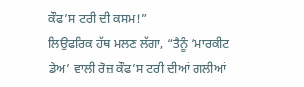ਕੌਫ’ਸ ਟਰੀ ਦੀ ਕਸਮ!”
ਲਿਉਫਰਿਕ ਹੱਥ ਮਲਣ ਲੱਗਾ, “ਤੈਨੂੰ ‘ਮਾਰਕੀਟ ਡੇਅ’ ਵਾਲੀ ਰੋਜ਼ ਕੌਫ’ਸ ਟਰੀ ਦੀਆਂ ਗਲੀਆਂ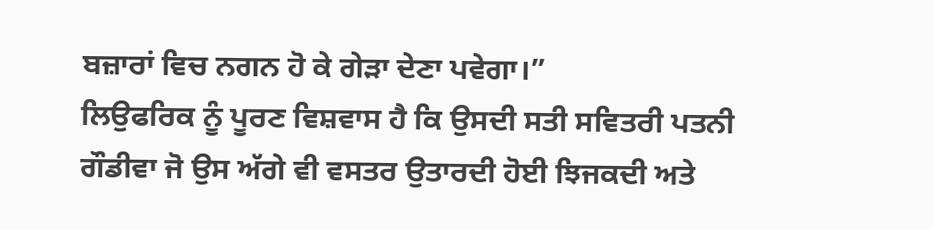ਬਜ਼ਾਰਾਂ ਵਿਚ ਨਗਨ ਹੋ ਕੇ ਗੇੜਾ ਦੇਣਾ ਪਵੇਗਾ।”
ਲਿਉਫਰਿਕ ਨੂੰ ਪੂਰਣ ਵਿਸ਼ਵਾਸ ਹੈ ਕਿ ਉਸਦੀ ਸਤੀ ਸਵਿਤਰੀ ਪਤਨੀ ਗੌਡੀਵਾ ਜੋ ਉਸ ਅੱਗੇ ਵੀ ਵਸਤਰ ਉਤਾਰਦੀ ਹੋਈ ਝਿਜਕਦੀ ਅਤੇ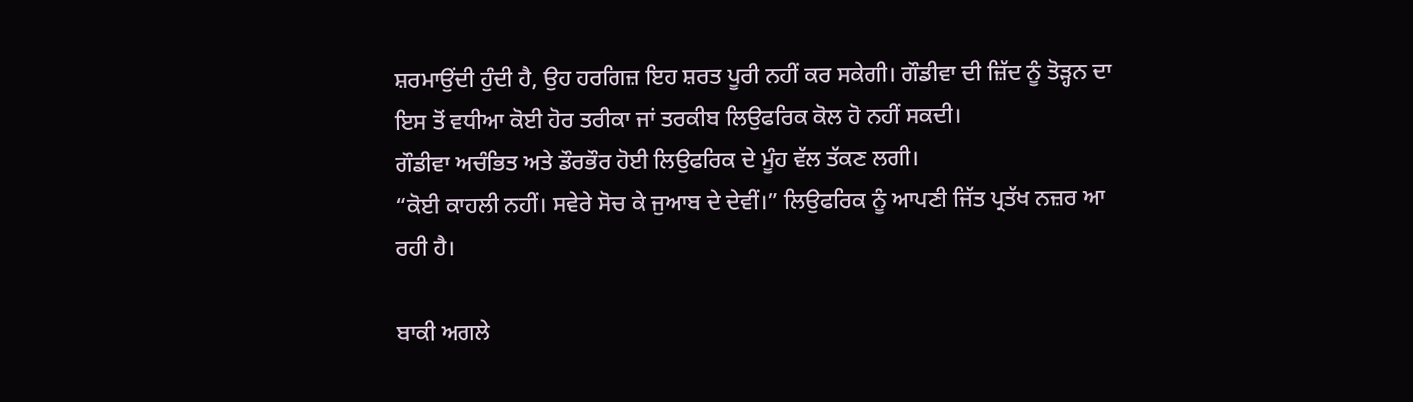ਸ਼ਰਮਾਉਂਦੀ ਹੁੰਦੀ ਹੈ, ਉਹ ਹਰਗਿਜ਼ ਇਹ ਸ਼ਰਤ ਪੂਰੀ ਨਹੀਂ ਕਰ ਸਕੇਗੀ। ਗੌਡੀਵਾ ਦੀ ਜ਼ਿੱਦ ਨੂੰ ਤੋੜ੍ਹਨ ਦਾ ਇਸ ਤੋਂ ਵਧੀਆ ਕੋਈ ਹੋਰ ਤਰੀਕਾ ਜਾਂ ਤਰਕੀਬ ਲਿਉਫਰਿਕ ਕੋਲ ਹੋ ਨਹੀਂ ਸਕਦੀ।
ਗੌਡੀਵਾ ਅਚੰਭਿਤ ਅਤੇ ਡੌਰਭੌਰ ਹੋਈ ਲਿਉਫਰਿਕ ਦੇ ਮੂੰਹ ਵੱਲ ਤੱਕਣ ਲਗੀ।
“ਕੋਈ ਕਾਹਲੀ ਨਹੀਂ। ਸਵੇਰੇ ਸੋਚ ਕੇ ਜੁਆਬ ਦੇ ਦੇਵੀਂ।” ਲਿਉਫਰਿਕ ਨੂੰ ਆਪਣੀ ਜਿੱਤ ਪ੍ਰਤੱਖ ਨਜ਼ਰ ਆ ਰਹੀ ਹੈ।

ਬਾਕੀ ਅਗਲੇ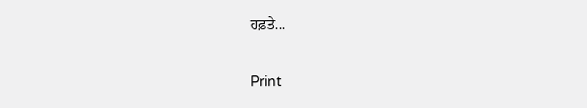ਹਫ਼ਤੇ...

Print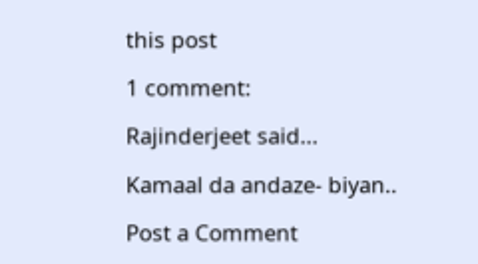this post

1 comment:

Rajinderjeet said...

Kamaal da andaze- biyan..

Post a Comment